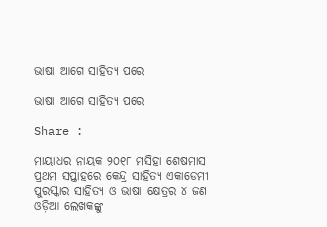ଭାଷା ଆଗେ ସାହିତ୍ୟ ପରେ

ଭାଷା ଆଗେ ସାହିତ୍ୟ ପରେ

Share :

ମାୟାଧର ନାୟକ ୨୦୧୮ ମସିହା ଶେଷମାସ ପ୍ରଥମ ସପ୍ତାହରେ କେନ୍ଦ୍ର ସାହିତ୍ୟ ଏକାଡେମୀ ପୁରସ୍କାର ସାହିତ୍ୟ ଓ ଭାଷା କ୍ଷେତ୍ରର ୪ ଜଣ ଓଡ଼ିଆ ଲେଖକଙ୍କୁ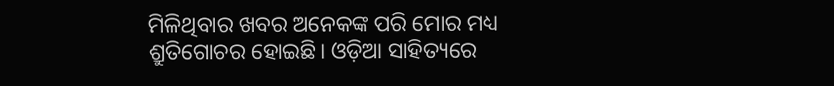ମିଳିଥିବାର ଖବର ଅନେକଙ୍କ ପରି ମୋର ମଧ୍ୟ ଶ୍ରୁତିଗୋଚର ହୋଇଛି। ଓଡ଼ିଆ ସାହିତ୍ୟରେ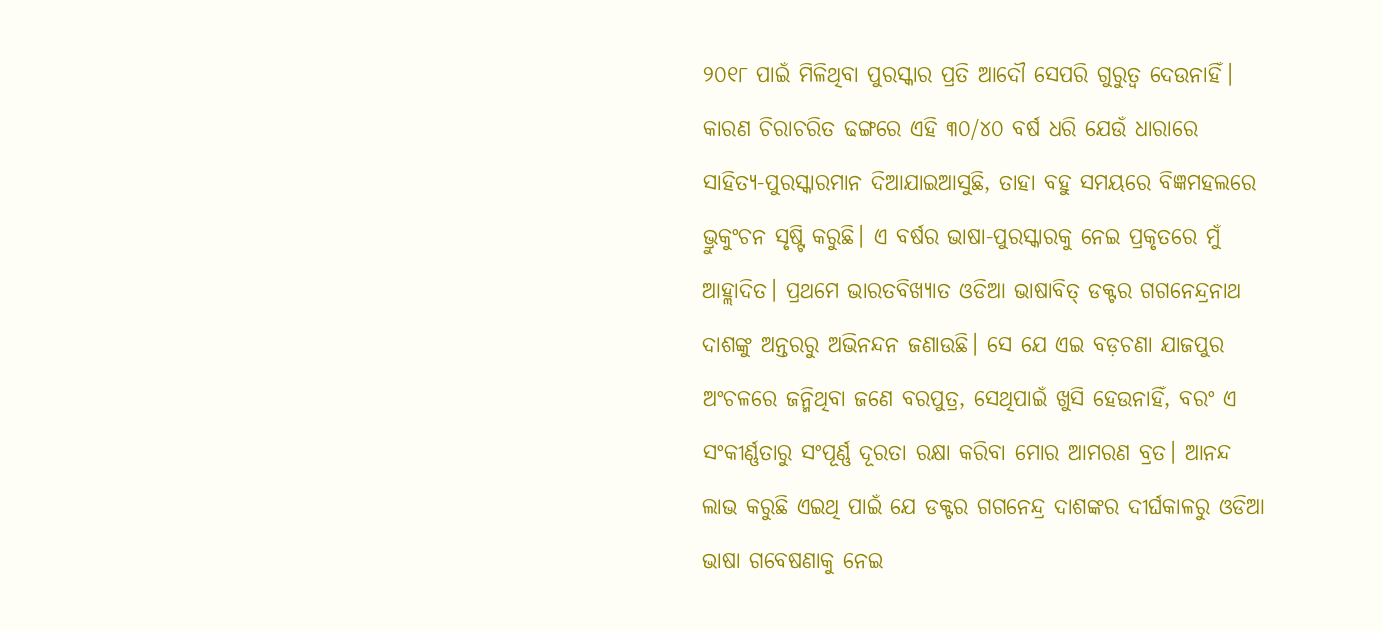୨୦୧୮ ପାଇଁ ମିଳିଥିବା ପୁରସ୍କାର ପ୍ରତି ଆଦୌ ସେପରି ଗୁରୁତ୍ୱ ଦେଉନାହିଁ। କାରଣ ଚିରାଚରିତ ଢଙ୍ଗରେ ଏହି ୩୦/୪୦ ବର୍ଷ ଧରି ଯେଉଁ ଧାରାରେ ସାହିତ୍ୟ-ପୁରସ୍କାରମାନ ଦିଆଯାଇଆସୁଛି, ତାହା ବହୁ ସମୟରେ ବିଜ୍ଞମହଲରେ ଭ୍ରୁକୁଂଚନ ସୃଷ୍ଟି କରୁଛି। ଏ ବର୍ଷର ଭାଷା-ପୁରସ୍କାରକୁ ନେଇ ପ୍ରକୃତରେ ମୁଁ ଆହ୍ଲାଦିତ। ପ୍ରଥମେ ଭାରତବିଖ୍ୟାତ ଓଡିଆ ଭାଷାବିତ୍ ଡକ୍ଟର ଗଗନେନ୍ଦ୍ରନାଥ ଦାଶଙ୍କୁ ଅନ୍ତରରୁ ଅଭିନନ୍ଦନ ଜଣାଉଛି। ସେ ଯେ ଏଇ ବଡ଼ଚଣା ଯାଜପୁର ଅଂଚଳରେ ଜନ୍ମିଥିବା ଜଣେ ବରପୁତ୍ର, ସେଥିପାଇଁ ଖୁସି ହେଉନାହିଁ, ବରଂ ଏ ସଂକୀର୍ଣ୍ଣତାରୁ ସଂପୂର୍ଣ୍ଣ ଦୂରତା ରକ୍ଷା କରିବା ମୋର ଆମରଣ ବ୍ରତ। ଆନନ୍ଦ ଲାଭ କରୁଛି ଏଇଥି ପାଇଁ ଯେ ଡକ୍ଟର ଗଗନେନ୍ଦ୍ର ଦାଶଙ୍କର ଦୀର୍ଘକାଳରୁ ଓଡିଆ ଭାଷା ଗବେଷଣାକୁ ନେଇ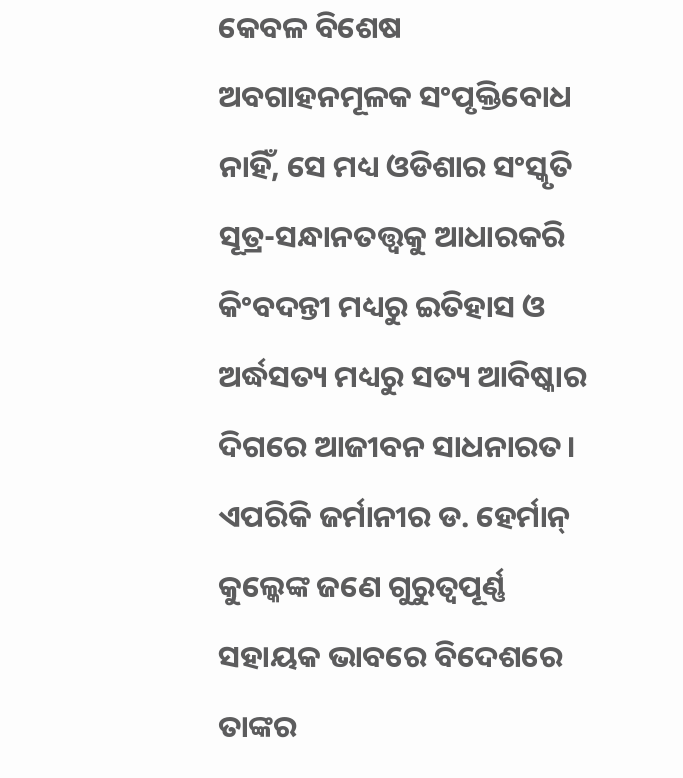କେବଳ ବିଶେଷ ଅବଗାହନମୂଳକ ସଂପୃକ୍ତିବୋଧ ନାହିଁ, ସେ ମଧ୍ୟ ଓଡିଶାର ସଂସ୍କୃତି ସୂତ୍ର-ସନ୍ଧାନତତ୍ତ୍ୱକୁ ଆଧାରକରି କିଂବଦନ୍ତୀ ମଧ୍ୟରୁ ଇତିହାସ ଓ ଅର୍ଦ୍ଧସତ୍ୟ ମଧ୍ୟରୁ ସତ୍ୟ ଆବିଷ୍କାର ଦିଗରେ ଆଜୀବନ ସାଧନାରତ। ଏପରିକି ଜର୍ମାନୀର ଡ. ହେର୍ମାନ୍ କୁଲ୍କେଙ୍କ ଜଣେ ଗୁରୁତ୍ୱପୂର୍ଣ୍ଣ ସହାୟକ ଭାବରେ ବିଦେଶରେ ତାଙ୍କର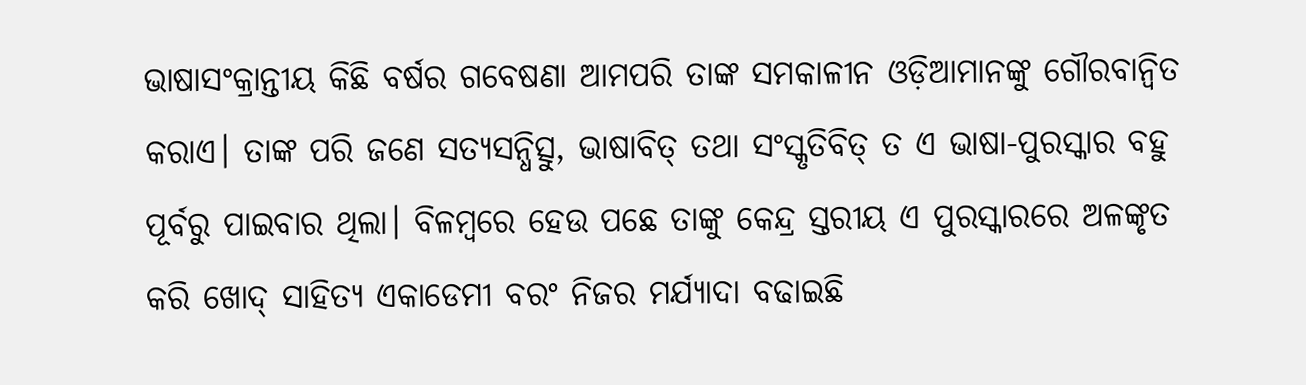ଭାଷାସଂକ୍ରାନ୍ତୀୟ କିଛି ବର୍ଷର ଗବେଷଣା ଆମପରି ତାଙ୍କ ସମକାଳୀନ ଓଡ଼ିଆମାନଙ୍କୁ ଗୌରବାନ୍ୱିତ କରାଏ। ତାଙ୍କ ପରି ଜଣେ ସତ୍ୟସନ୍ଧିତ୍ସୁ, ଭାଷାବିତ୍ ତଥା ସଂସ୍କୃତିବିତ୍ ତ ଏ ଭାଷା-ପୁରସ୍କାର ବହୁ ପୂର୍ବରୁ ପାଇବାର ଥିଲା। ବିଳମ୍ୱରେ ହେଉ ପଛେ ତାଙ୍କୁ କେନ୍ଦ୍ର ସ୍ତରୀୟ ଏ ପୁରସ୍କାରରେ ଅଳଙ୍କୃତ କରି ଖୋଦ୍ ସାହିତ୍ୟ ଏକାଡେମୀ ବରଂ ନିଜର ମର୍ଯ୍ୟାଦା ବଢାଇଛି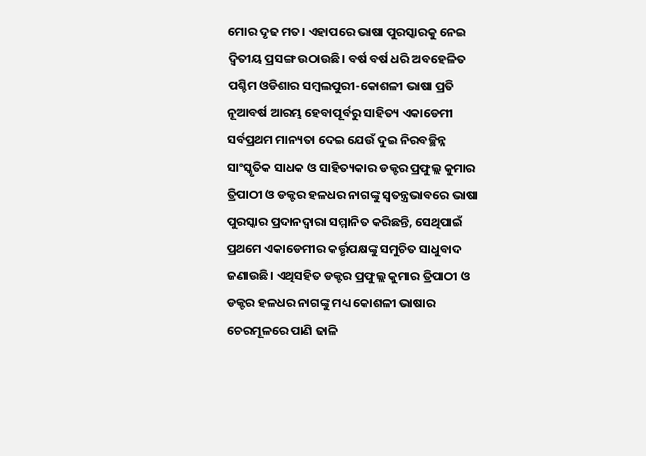ମୋର ଦୃଢ ମତ। ଏହାପରେ ଭାଷା ପୁରସ୍କାରକୁ ନେଇ ଦ୍ୱିତୀୟ ପ୍ରସଙ୍ଗ ଉଠାଉଛି। ବର୍ଷ ବର୍ଷ ଧରି ଅବହେଳିତ ପଶ୍ଚିମ ଓଡିଶାର ସମ୍ୱଲପୁରୀ-କୋଶଳୀ ଭାଷା ପ୍ରତି ନୂଆବର୍ଷ ଆରମ୍ଭ ହେବାପୂର୍ବରୁ ସାହିତ୍ୟ ଏକାଡେମୀ ସର୍ବପ୍ରଥମ ମାନ୍ୟତା ଦେଇ ଯେଉଁ ଦୁଇ ନିରବଚ୍ଛିନ୍ନ ସାଂସ୍କୃତିକ ସାଧକ ଓ ସାହିତ୍ୟକାର ଡକ୍ଟର ପ୍ରଫୁଲ୍ଲ କୁମାର ତ୍ରିପାଠୀ ଓ ଡକ୍ଟର ହଳଧର ନାଗଙ୍କୁ ସ୍ୱତନ୍ତ୍ରଭାବରେ ଭାଷା ପୁରସ୍କାର ପ୍ରଦାନଦ୍ୱାରା ସମ୍ମାନିତ କରିଛନ୍ତି, ସେଥିପାଇଁ ପ୍ରଥମେ ଏକାଡେମୀର କର୍ତ୍ତୃପକ୍ଷଙ୍କୁ ସମୁଚିତ ସାଧୁବାଦ ଜଣାଉଛି। ଏଥିସହିତ ଡକ୍ଟର ପ୍ରଫୁଲ୍ଲ କୁମାର ତ୍ରିପାଠୀ ଓ ଡକ୍ଟର ହଳଧର ନାଗଙ୍କୁ ମଧ୍ୟ କୋଶଳୀ ଭାଷାର ଚେରମୂଳରେ ପାଣି ଢାଳି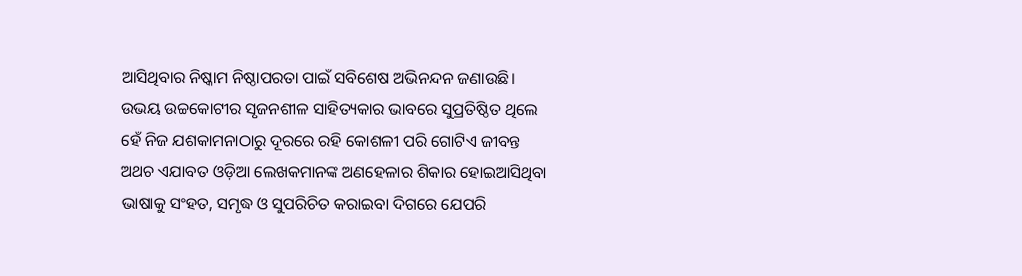ଆସିଥିବାର ନିଷ୍କାମ ନିଷ୍ଠାପରତା ପାଇଁ ସବିଶେଷ ଅଭିନନ୍ଦନ ଜଣାଉଛି। ଉଭୟ ଉଚ୍ଚକୋଟୀର ସୃଜନଶୀଳ ସାହିତ୍ୟକାର ଭାବରେ ସୁପ୍ରତିଷ୍ଠିତ ଥିଲେ ହେଁ ନିଜ ଯଶକାମନାଠାରୁ ଦୂରରେ ରହି କୋଶଳୀ ପରି ଗୋଟିଏ ଜୀବନ୍ତ ଅଥଚ ଏଯାବତ ଓଡ଼ିଆ ଲେଖକମାନଙ୍କ ଅଣହେଳାର ଶିକାର ହୋଇଆସିଥିବା ଭାଷାକୁ ସଂହତ, ସମୃଦ୍ଧ ଓ ସୁପରିଚିତ କରାଇବା ଦିଗରେ ଯେପରି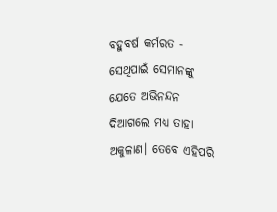ବହୁବର୍ଷ କର୍ମରତ - ସେଥିପାଇଁ ସେମାନଙ୍କୁ ଯେତେ ଅଭିନନ୍ଦନ ଦିଆଗଲେ ମଧ୍ୟ ତାହା ଅକୁଳାଣ। ତେବେ ଏହିପରି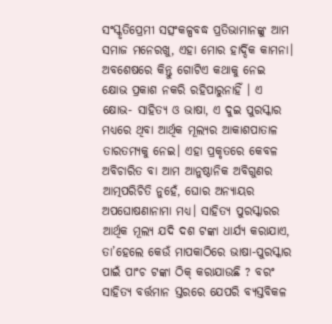ସଂସ୍କୃତିପ୍ରେମୀ ସତ୍ସଂକଳ୍ପବଦ୍ଧ ପ୍ରତିଭାମାନଙ୍କୁ ଆମ ସମାଜ ମନେରଖୁ, ଏହା ମୋର ହାର୍ଦ୍ଦିକ କାମନା। ଅବଶେଷରେ କିନ୍ତୁ ଗୋଟିଏ କଥାକୁ ନେଇ କ୍ଷୋଭ ପ୍ରକାଶ ନକରି ରହିପାରୁନାହିଁ । ଏ କ୍ଷୋଭ- ସାହିତ୍ୟ ଓ ଭାଷା, ଏ ଦୁଇ ପୁରସ୍କାର ମଧ୍ୟରେ ଥିବା ଆର୍ଥିକ ମୂଲ୍ୟର ଆକାଶପାତାଳ ତାରତମ୍ୟକୁ ନେଇ। ଏହା ପ୍ରକୃତରେ କେବଳ ଅବିଚାରିତ ବା ଆମ ଆନୁଷ୍ଠାନିକ ଅବିଗୁଣର ଆତ୍ମପରିଚିତି ନୁହେଁ, ଘୋର ଅନ୍ୟାୟର ଅପଘୋଷଣାନାମା ମଧ୍ୟ। ସାହିତ୍ୟ ପୁରସ୍କାରର ଆର୍ଥିକ ମୂଲ୍ୟ ଯଦି ଦଶ ଟଙ୍କା ଧାର୍ଯ୍ୟ କରାଯାଏ, ତା’ହେଲେ କେଉଁ ମାପକାଠିରେ ଭାଷା-ପୁରସ୍କାର ପାଇଁ ପାଂଚ ଟଙ୍କା ଠିକ୍ କରାଯାଉଛି ? ବରଂ ସାହିତ୍ୟ ବର୍ତ୍ତମାନ ସ୍ତରରେ ଯେପରି ବ୍ୟସ୍ତବିକଳ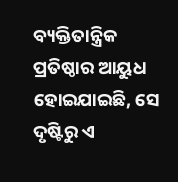ବ୍ୟକ୍ତିତାନ୍ତ୍ରିକ ପ୍ରତିଷ୍ଠାର ଆୟୁଧ ହୋଇଯାଇଛି, ସେ ଦୃଷ୍ଟିରୁ ଏ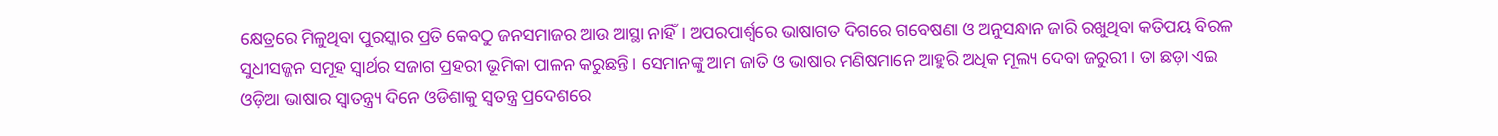କ୍ଷେତ୍ରରେ ମିଳୁଥିବା ପୁରସ୍କାର ପ୍ରତି କେବଠୁ ଜନସମାଜର ଆଉ ଆସ୍ଥା ନାହିଁ। ଅପରପାର୍ଶ୍ୱରେ ଭାଷାଗତ ଦିଗରେ ଗବେଷଣା ଓ ଅନୁସନ୍ଧାନ ଜାରି ରଖୁଥିବା କତିପୟ ବିରଳ ସୁଧୀସଜ୍ଜନ ସମୂହ ସ୍ୱାର୍ଥର ସଜାଗ ପ୍ରହରୀ ଭୂମିକା ପାଳନ କରୁଛନ୍ତି। ସେମାନଙ୍କୁ ଆମ ଜାତି ଓ ଭାଷାର ମଣିଷମାନେ ଆହୁରି ଅଧିକ ମୂଲ୍ୟ ଦେବା ଜରୁରୀ। ତା ଛଡ଼ା ଏଇ ଓଡ଼ିଆ ଭାଷାର ସ୍ୱାତନ୍ତ୍ର୍ୟ ଦିନେ ଓଡିଶାକୁ ସ୍ୱତନ୍ତ୍ର ପ୍ରଦେଶରେ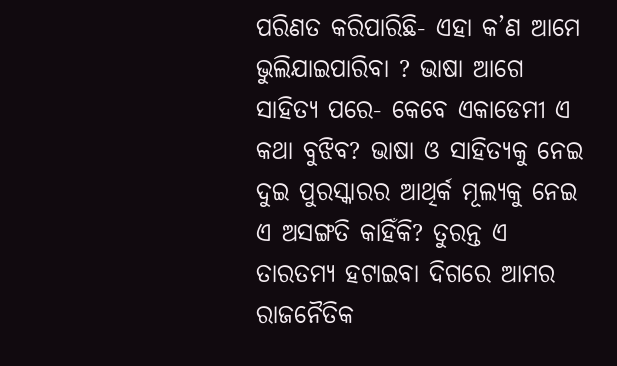ପରିଣତ କରିପାରିଛି- ଏହା କ’ଣ ଆମେ ଭୁଲିଯାଇପାରିବା ? ଭାଷା ଆଗେ ସାହିତ୍ୟ ପରେ- କେବେ ଏକାଡେମୀ ଏ କଥା ବୁଝିବ? ଭାଷା ଓ ସାହିତ୍ୟକୁ ନେଇ ଦୁଇ ପୁରସ୍କାରର ଆଥିର୍କ ମୂଲ୍ୟକୁ ନେଇ ଏ ଅସଙ୍ଗତି କାହିଁକି? ତୁରନ୍ତ ଏ ତାରତମ୍ୟ ହଟାଇବା ଦିଗରେ ଆମର ରାଜନୈତିକ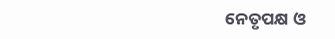ନେତୃପକ୍ଷ ଓ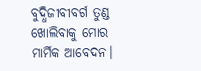ବୁଦ୍ଧିଜୀବୀବର୍ଗ ତୁଣ୍ଡ ଖୋଲିବାକୁ ମୋର ମାର୍ମିକ ଆବେଦନ।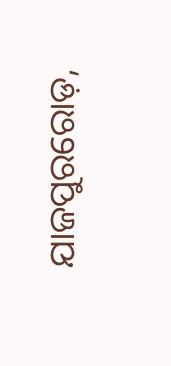ଯାଜପୁରରୋଡ଼,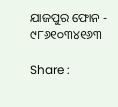ଯାଜପୁର ଫୋନ - ୯୮୬୧୦୩୪୧୬୩

Share :